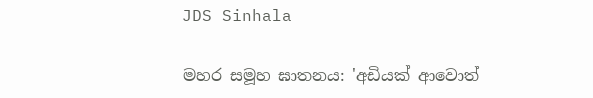JDS Sinhala

මහර සමූහ ඝාතනය: 'අඩියක් ආවොත්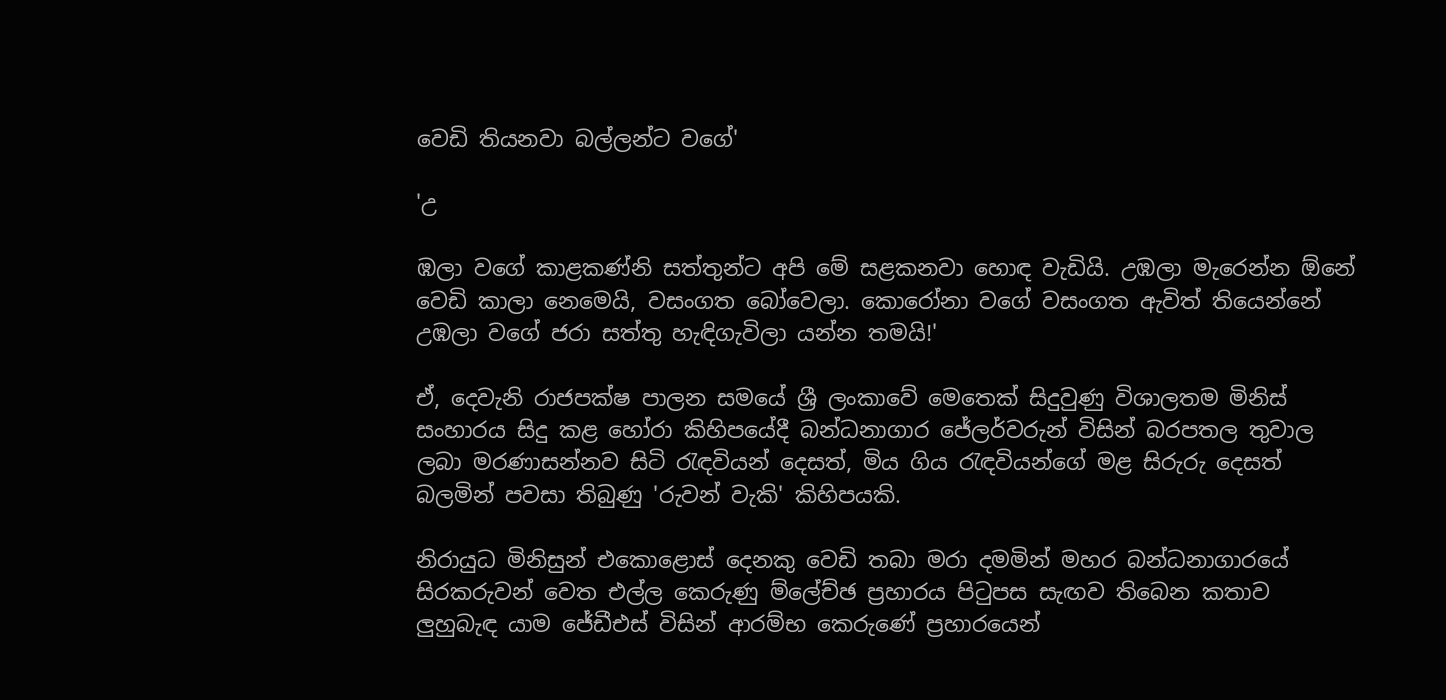වෙඩි තියනවා බල්ලන්ට වගේ'

'උ

ඹලා වගේ කාළකණ්නි සත්තුන්ට අපි මේ සළකනවා හොඳ වැඩියි. උඹලා මැරෙන්න ඕනේ වෙඩි කාලා නෙමෙයි, වසංගත බෝවෙලා. කොරෝනා වගේ වසංගත ඇවිත් තියෙන්නේ උඹලා වගේ ජරා සත්තු හැඳිගැවිලා යන්න තමයි!'

ඒ, දෙවැනි රාජපක්ෂ පාලන සමයේ ශ්‍රී ලංකාවේ මෙතෙක් සිදුවුණු විශාලතම මිනිස් සංහාරය සිදු කළ හෝරා කිහිපයේදී බන්ධනාගාර ජේලර්වරුන් විසින් බරපතල තුවාල ලබා මරණාසන්නව සිටි රැඳවියන් දෙසත්, මිය ගිය රැඳවියන්ගේ මළ සිරුරු දෙසත් බලමින් පවසා තිබුණු 'රුවන් වැකි' කිහිපයකි.

නිරායුධ මිනිසුන් එකොළොස් දෙනකු වෙඩි තබා මරා දමමින් මහර බන්ධනාගාරයේ සිරකරුවන් වෙත එල්ල කෙරුණු ම්ලේච්ඡ ප්‍රහාරය පිටුපස සැඟව තිබෙන කතාව ලුහුබැඳ යාම ජේඩීඑස් විසින් ආරම්භ කෙරුණේ ප්‍රහාරයෙන්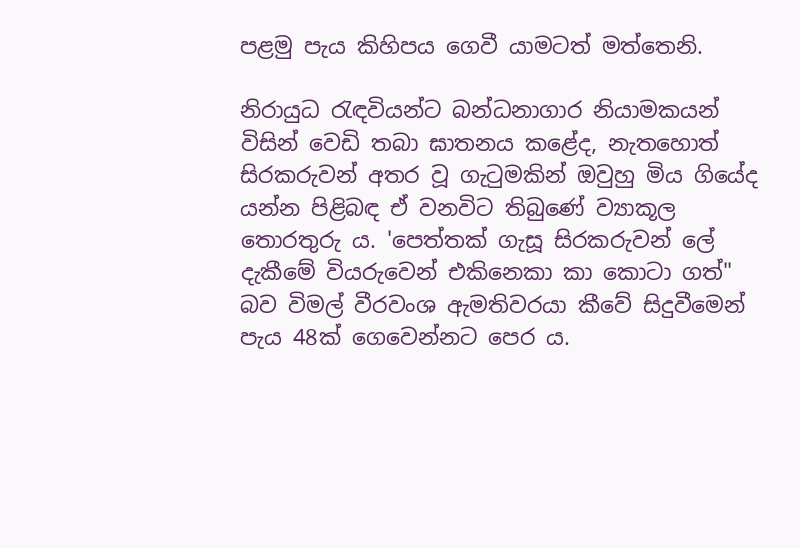පළමු පැය කිහිපය ගෙවී යාමටත් මත්තෙනි.

නිරායුධ රැඳවියන්ට බන්ධනාගාර නියාමකයන් විසින් වෙඩි තබා ඝාතනය කළේද, නැතහොත් සිරකරුවන් අතර වූ ගැටුමකින් ඔවුහු මිය ගියේද යන්න පිළිබඳ ඒ වනවිට තිබුණේ ව්‍යාකූල තොරතුරු ය. 'පෙත්තක් ගැසූ සිරකරුවන් ලේ දැකීමේ වියරුවෙන් එකිනෙකා කා කොටා ගත්" බව විමල් වීරවංශ ඇමතිවරයා කීවේ සිදුවීමෙන් පැය 48ක් ගෙවෙන්නට පෙර ය.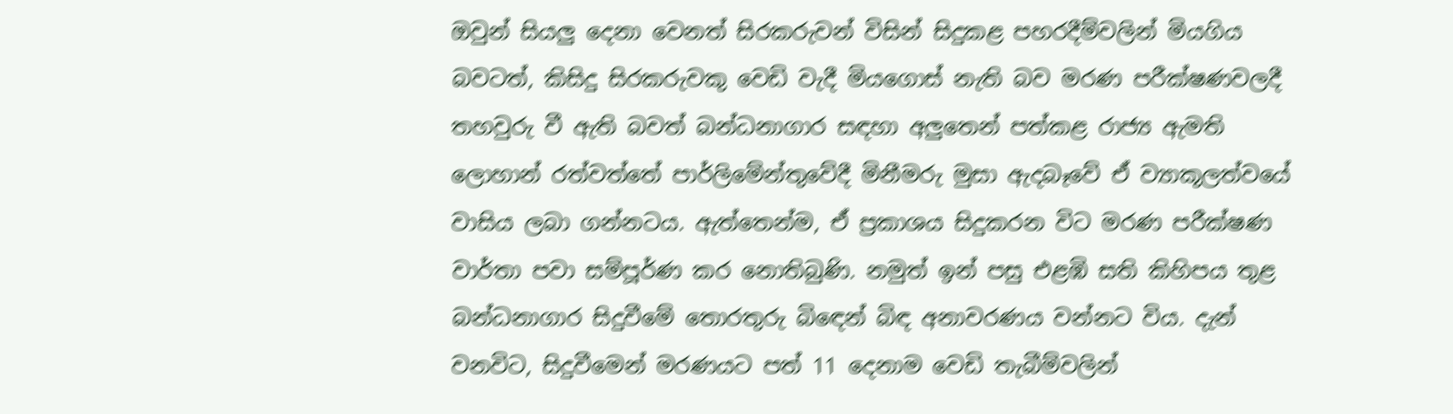ඔවුන් සියලු දෙනා වෙනත් සිරකරුවන් විසින් සිදුකළ පහරදීම්වලින් මියගිය බවටත්, කිසිදු සිරකරුවකු වෙඩි වැදී මියගොස් නැති බව මරණ පරීක්ෂණවලදී තහවුරු වී ඇති බවත් බන්ධනාගාර සඳහා අලුතෙන් පත්කළ රාජ්‍ය ඇමති ලොහාන් රත්වත්තේ පාර්ලිමේන්තුවේදී මිනීමරු මුසා ඇදබෑවේ ඒ ව්‍යාකූලත්වයේ වාසිය ලබා ගන්නටය. ඇත්තෙන්ම, ඒ ප්‍රකාශය සිදුකරන විට මරණ පරීක්ෂණ වාර්තා පවා සම්පූර්ණ කර නොතිබුණි. නමුත් ඉන් පසු එළඹි සති කිහිපය තුළ බන්ධනාගාර සිදුවීමේ තොරතුරු බිඳෙන් බිඳ අනාවරණය වන්නට විය. දැන් වනවිට, සිදුවීමෙන් මරණයට පත් 11 දෙනාම වෙඩි තැබීම්වලින්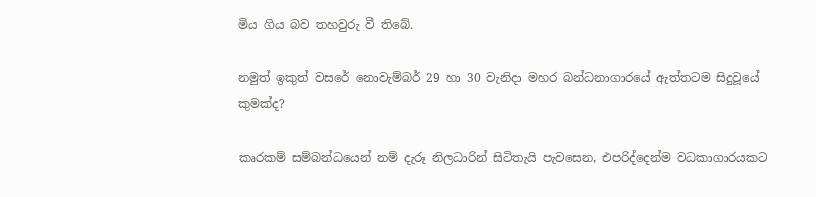මිය ගිය බව තහවුරු වී තිබේ.

නමුත් ඉකුත් වසරේ නොවැම්බර් 29 හා 30 වැනිදා මහර බන්ධනාගාරයේ ඇත්තටම සිදුවූයේ කුමක්ද?

කෘරකම් සම්බන්ධයෙන් නම් දැරූ නිලධාරින් සිටිතැයි පැවසෙන, එපරිද්දෙන්ම වධකාගාරයකට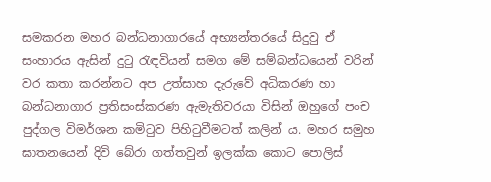සමකරන මහර බන්ධනාගාරයේ අභ්‍යන්තරයේ සිදුවු ඒ සංහාරය ඇසින් දුටු රැඳවියන් සමග මේ සම්බන්ධයෙන් වරින් වර කතා කරන්නට අප උත්සාහ දැරුවේ අධිකරණ හා බන්ධනාගාර ප්‍රතිසංස්කරණ ඇමැතිවරයා විසින් ඔහුගේ පංච පුද්ගල විමර්ශන කමිටුව පිහිටුවීමටත් කලින් ය. මහර සමුහ ඝාතනයෙන් දිවි බේරා ගත්තවුන් ඉලක්ක කොට පොලිස්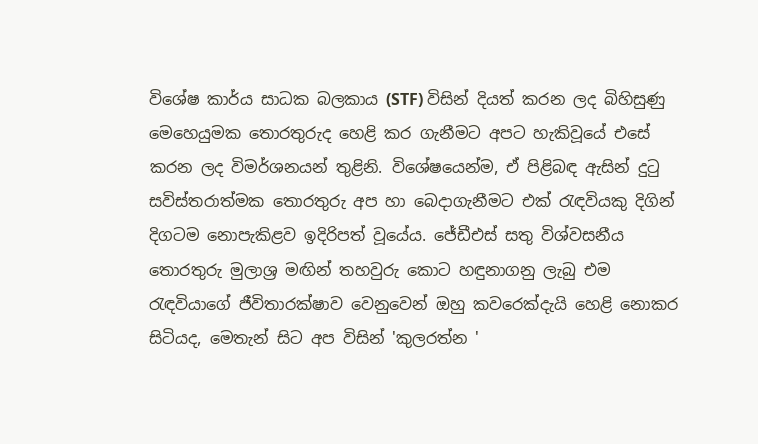විශේෂ කාර්ය සාධක බලකාය (STF) විසින් දියත් කරන ලද බිහිසුණු මෙහෙයුමක තොරතුරුද හෙළි කර ගැනීමට අපට හැකිවූයේ එසේ කරන ලද විමර්ශනයන් තුළිනි. විශේෂයෙන්ම, ඒ පිළිබඳ ඇසින් දුටු සවිස්තරාත්මක තොරතුරු අප හා බෙදාගැනීමට එක් රැඳවියකු දිගින් දිගටම නොපැකිළව ඉදිරිපත් වූයේය. ජේඩීඑස් සතු විශ්වසනීය තොරතුරු මුලාශ්‍ර මඟින් තහවුරු කොට හඳුනාගනු ලැබු එම රැඳවියාගේ ජීවිතාරක්ෂාව වෙනුවෙන් ඔහු කවරෙක්දැයි හෙළි නොකර සිටියද, මෙතැන් සිට අප විසින් 'කුලරත්න '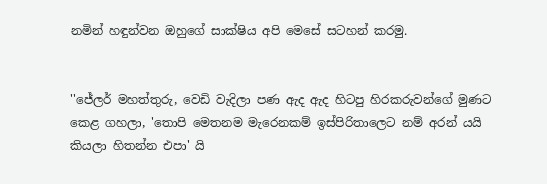නමින් හඳුන්වන ඔහුගේ සාක්ෂිය අපි මෙසේ සටහන් කරමු.


''ජේලර් මහත්තුරු, වෙඩි වැදිලා පණ ඇද ඇද හිටපු හිරකරුවන්ගේ මුණට කෙළ ගහලා, 'තොපි මෙතනම මැරෙනකම් ඉස්පිරිතාලෙට නම් අරන් යයි කියලා හිතන්න එපා' යි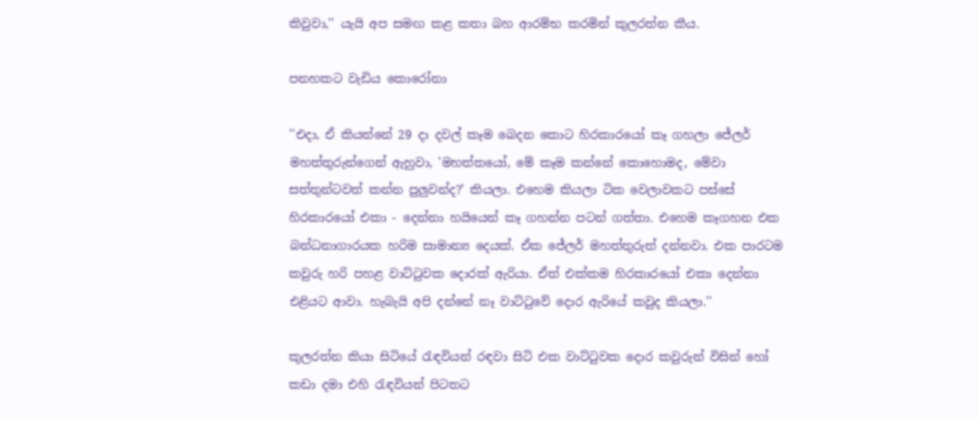කිවුවා,'' යැයි අප සමඟ කළ කතා බහ ආරම්භ කරමින් කුලරත්න කීය.

පනහකට වැඩිය කොරෝනා

''එදා, ඒ කියන්නේ 29 දා දවල් කෑම බෙදන කොට හිරකාරයෝ කෑ ගහලා ‌ජේලර් මහත්තුරුන්ගෙන් ඇහුවා, 'මහත්තයෝ, මේ කෑම කන්නේ කොහොමද, මේවා සත්තුන්ටවත් කන්න පුලුවන්ද?' කියලා. එහෙම කියලා ටික වෙලාවකට පස්සේ හිරකාරයෝ එකා - දෙන්නා හයියෙන් කෑ ගහන්න පටන් ගත්තා. එහෙම කෑගහන එක බන්ධනාගාරයක හරිම සාමාන්‍ය දෙයක්. ඒක ජේලර් මහත්තුරුත් දන්නවා. එක පාරටම කවුරු හරි පහළ වාට්ටුවක දොරක් ඇරියා. ඒත් එක්කම හිරකාරයෝ එකා දෙන්නා එළියට ආවා. හැබැයි අපි දන්නේ නෑ වාට්ටුවේ දොර ඇරියේ කවුද කියලා.''

කුලරත්න කියා සිටියේ රැඳවියන් රඳවා සිටි එක වාට්ටුවක දොර කවුරුන් විසින් හෝ කඩා දමා එහි රැඳවියන් පිටතට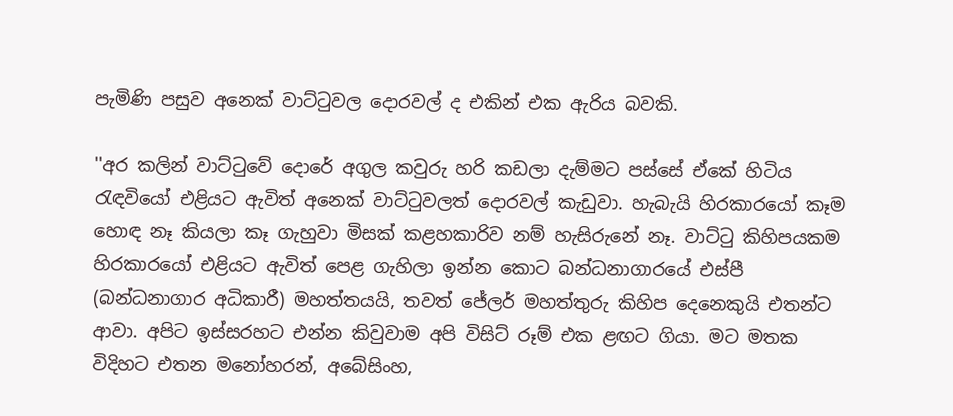පැමිණි පසුව අනෙක් වාට්ටුවල දොරවල් ද එකින් එක ඇරිය බවකි.

''අර කලින් වාට්ටුවේ දොරේ අගුල කවුරු හරි කඩලා දැම්මට පස්සේ ඒකේ හිටිය රැඳවියෝ එළියට ඇවිත් අනෙක් වාට්ටුවලත් දොරවල් කැඩුවා. හැබැයි හිරකාරයෝ කෑම හොඳ නෑ කියලා කෑ ගැහුවා මිසක් කළහකාරිව නම් හැසිරුනේ නෑ. වාට්ටු කිහිපයකම හිරකාරයෝ එළියට ඇවිත් පෙළ ගැහිලා ඉන්න කොට බන්ධනාගාරයේ එස්පී (බන්ධනාගාර අධිකාරී) මහත්තයයි, තවත් ජේලර් මහත්තුරු කිහිප දෙනෙකුයි එතන්ට ආවා. අපිට ඉස්සරහට එන්න කිවුවාම අපි විසිට් රූම් එක ළඟට ගියා. මට මතක විදිහට එතන මනෝහරන්, අබේසිංහ,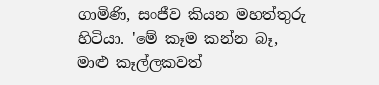ගාමිණි, සංජීව කියන මහත්තුරු හිටියා. 'මේ කෑම කන්න බෑ, මාළු කෑල්ලකවත්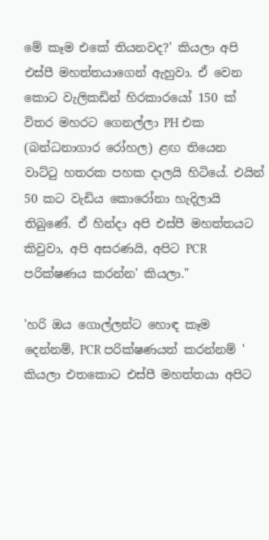මේ කෑම එකේ තියනවද?' කියලා අපි එස්පී මහත්තයාගෙන් ඇහුවා. ඒ වෙන කොට වැලිකඩින් හිරකාරයෝ 150 ක් විතර මහරට ගෙනල්ලා PH එක (බන්ධනාගාර රෝහල) ළඟ තියෙන වාට්ටු හතරක පහක දාලයි හිටියේ. එයින් 50 කට වැඩිය කොරෝනා හැදිලායි තිබුණේ. ඒ හින්දා අපි එස්පී මහත්තයට කිවුවා, අපි අසරණයි, අපිට PCR පරික්ෂණය කරන්න' කියලා."

'හරි ඔය ගොල්ලන්ට හොඳ කෑම දෙන්නම්, PCR පරික්ෂණයත් කරන්නම් ' කියලා එතකොට එස්පී මහත්තයා අපිට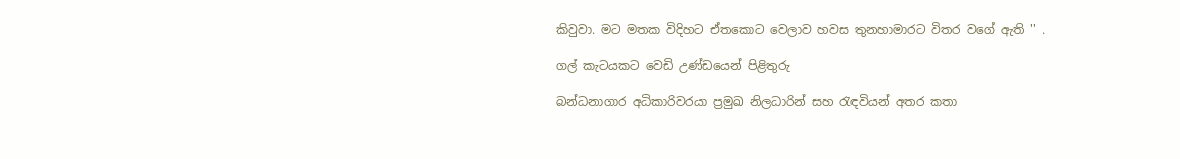කිවුවා. මට මතක විදිහට ඒතකොට වෙලාව හවස තුනහාමාරට විතර වගේ ඇති '' .

ගල් කැටයකට වෙඩි උණ්ඩයෙන් පිළිතුරු

බන්ධනාගාර අධිකාරිවරයා ප්‍රමුඛ නිලධාරින් සහ රැඳවියන් අතර කතා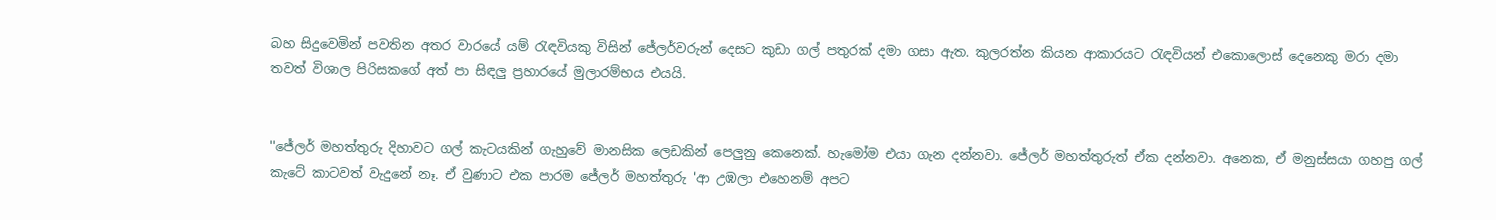බහ සිදුවෙමින් පවතින අතර වාරයේ යම් රැඳවියකු විසින් ජේලර්වරුන් දෙසට කුඩා ගල් පතුරක් දමා ගසා ඇත. කුලරත්න කියන ආකාරයට රැඳවියන් එකොලොස් දෙනෙකු මරා දමා තවත් විශාල පිරිසකගේ අත් පා සිඳලු ප්‍රහාරයේ මුලාරම්භය එයයි.


''ජේලර් මහත්තුරු දිහාවට ගල් කැටයකින් ගැහුවේ මානසික ලෙඩකින් පෙලුනු කෙනෙක්. හැමෝම එයා ගැන දන්නවා. ජේලර් මහත්තුරුත් ඒක දන්නවා. අනෙක, ඒ මනුස්සයා ගහපු ගල් කැටේ කාටවත් වැදුනේ නෑ. ඒ වුණාට එක පාරම ජේලර් මහත්තුරු 'ආ උඹලා එහෙනම් අපට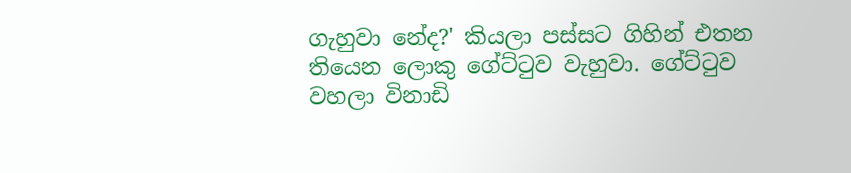ගැහුවා නේද?' කියලා පස්සට ගිහින් එතන තියෙන ලොකු ගේට්ටුව වැහුවා. ගේට්ටුව වහලා විනාඩි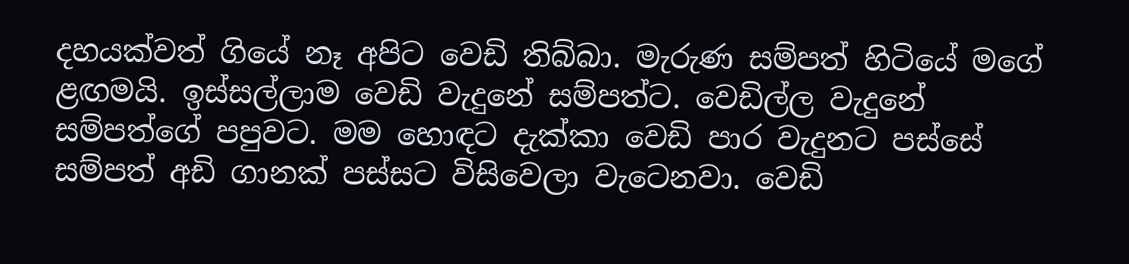දහයක්වත් ගියේ නෑ අපිට වෙඩි තිබ්බා. මැරුණ සම්පත් හිටියේ මගේ ළඟමයි. ඉස්සල්ලාම වෙඩි වැදුනේ සම්පත්ට. වෙඩිල්ල වැදුනේ සම්පත්ගේ පපුවට. මම හොඳට දැක්කා වෙඩි පාර වැදුනට පස්සේ සම්පත් අඩි ගානක් පස්සට විසිවෙලා වැටෙනවා. වෙඩි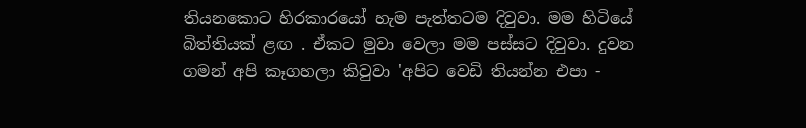තියනකොට හිරකාරයෝ හැම පැත්තටම දිවුවා. මම හිටියේ බිත්තියක් ළඟ . ඒකට මුවා වෙලා මම පස්සට දිවුවා. දුවන ගමන් අපි කෑගහලා කිවුවා 'අපිට වෙඩි තියන්න එපා -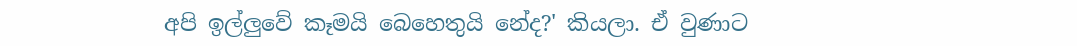අපි ඉල්ලුවේ කෑමයි බෙහෙතුයි නේද?' කියලා. ඒ වුණාට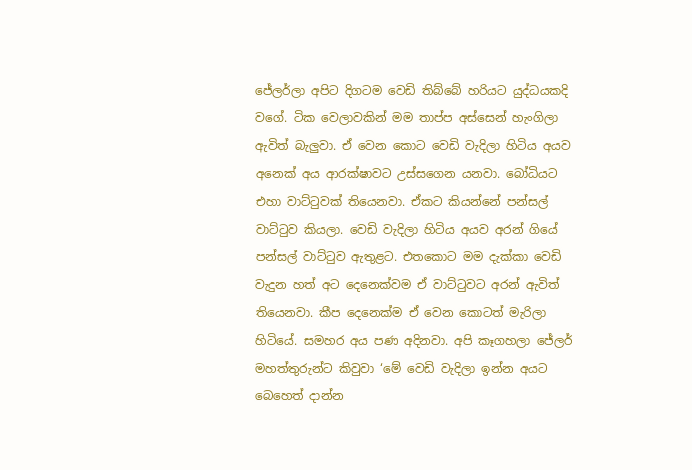ජේලර්ලා අපිට දිගටම වෙඩි තිබ්බේ හරියට යුද්ධයකදි වගේ. ටික වෙලාවකින් මම තාප්ප අස්සෙන් හැංගිලා ඇවිත් බැලුවා. ඒ වෙන කොට වෙඩි වැදිලා හිටිය අයව අනෙක් අය ආරක්ෂාවට උස්සගෙන යනවා. බෝධියට එහා වාට්ටුවක් තියෙනවා. ඒකට කියන්නේ පන්සල් වාට්ටුව කියලා. වෙඩි වැදිලා හිටිය අයව අරන් ගියේ පන්සල් වාට්ටුව ඇතුළට. එතකොට මම දැක්කා වෙඩි වැදුන හත් අට දෙනෙක්වම ඒ වාට්ටුවට අරන් ඇවිත් තියෙනවා. කීප දෙනෙක්ම ඒ වෙන කොටත් මැරිලා හිටියේ. සමහර අය පණ අදිනවා. අපි කෑගහලා ජේලර් මහත්තුරුන්ට කිවුවා ‘මේ වෙඩි වැදිලා ඉන්න අයට බෙහෙත් දාන්න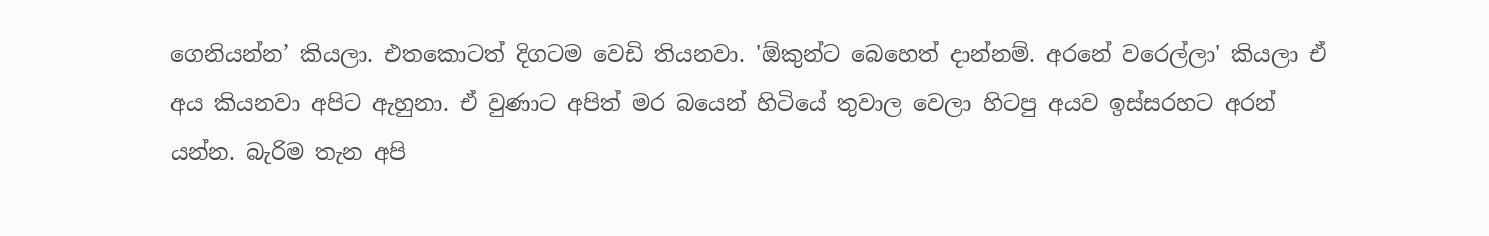ගෙනියන්න’ කියලා. එතකොටත් දිගටම වෙඩි තියනවා. 'ඕකුන්ට බෙහෙත් දාන්නම්. අරනේ වරෙල්ලා' කියලා ඒ අය කියනවා අපිට ඇහුනා. ඒ වුණාට අපිත් මර බයෙන් හිටියේ තුවාල වෙලා හිටපු අයව ඉස්සරහට අරන් යන්න. බැරිම තැන අපි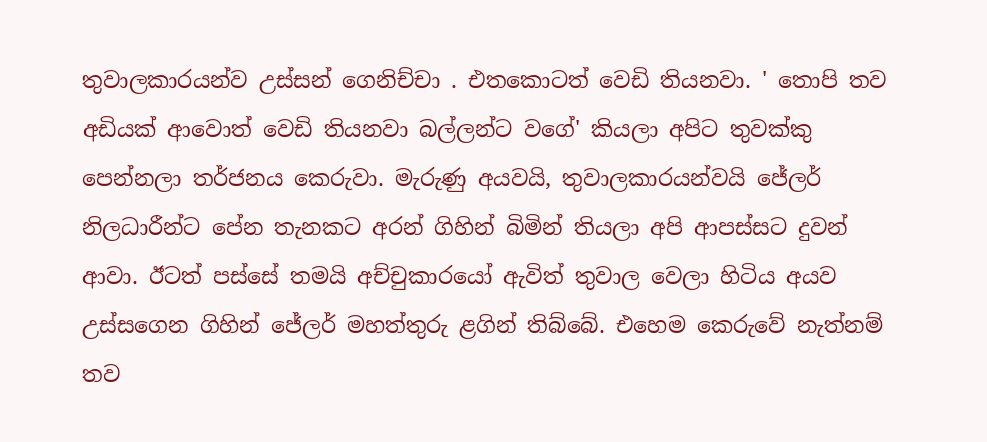තුවාලකාරයන්ව උස්සන් ගෙනිච්චා . එතකොටත් වෙඩි තියනවා. ' තොපි තව අඩියක් ආවොත් වෙඩි තියනවා බල්ලන්ට වගේ' කියලා අපිට තුවක්කු පෙන්නලා තර්ජනය කෙරුවා. මැරුණු අයවයි, තුවාලකාරයන්වයි ජේලර් නිලධාරීන්ට පේන තැනකට අරන් ගිහින් බිමින් තියලා අපි ආපස්සට දුවන් ආවා. ඊටත් පස්සේ තමයි අච්චුකාරයෝ ඇවිත් තුවාල වෙලා හිටිය අයව උස්සගෙන ගිහින් ජේලර් මහත්තුරු ළගින් තිබ්බේ. එහෙම කෙරුවේ නැත්නම් තව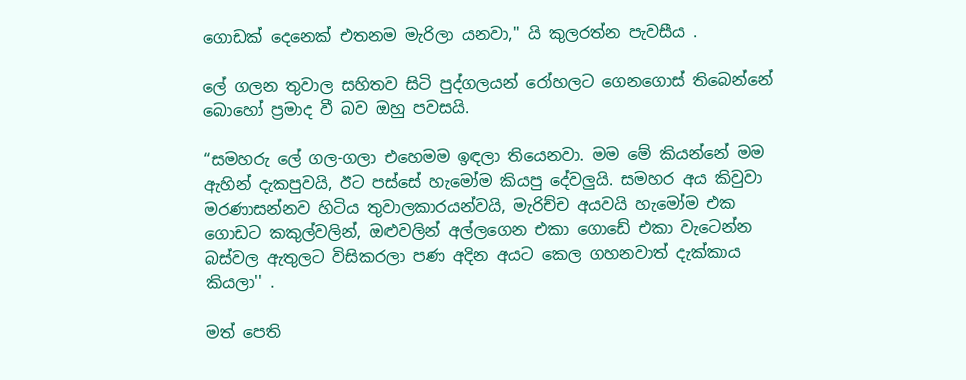ගොඩක් දෙනෙක් එතනම මැරිලා යනවා,'' යි කුලරත්න පැවසීය .

ලේ ගලන තුවාල සහිතව සිටි පුද්ගලයන් රෝහලට ගෙනගොස් තිබෙන්නේ බොහෝ ප්‍රමාද වී බව ඔහු පවසයි.

“සමහරු ලේ ගල-ගලා එහෙමම ඉඳලා තියෙනවා. මම මේ කියන්නේ මම ඇහින් දැකපුවයි, ඊට පස්සේ හැමෝම කියපු දේවලුයි. සමහර අය කිවුවා මරණාසන්නව හිටිය තුවාලකාරයන්වයි, මැරිච්ච අයවයි හැමෝම එක ගොඩට කකුල්වලින්, ඔළුවලින් අල්ලගෙන එකා ගොඩේ එකා වැටෙන්න බස්වල ඇතුලට විසිකරලා පණ අදින අයට කෙල ගහනවාත් දැක්කාය කියලා'' .

මත් පෙති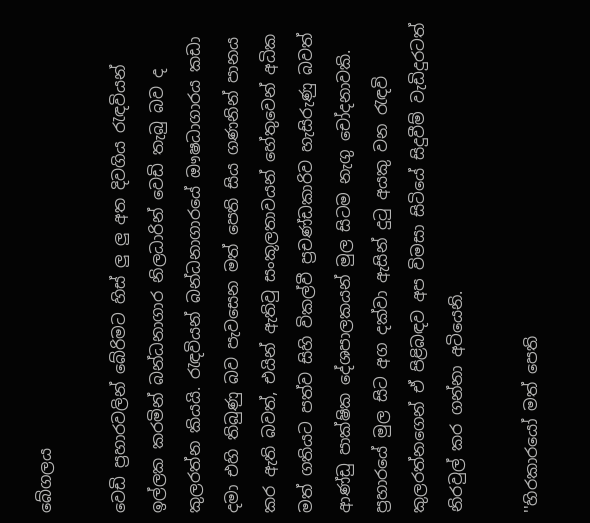බේගලය

වෙඩි ප්‍රහාරවලින් බේරිමට හිස් ලු ලු අත දිවගිය රැඳවියන් ඉල්ලක කරමින් බන්ධනාගාර නිලධාරින් වෙඩි තැබු බව ද කුලරත්න කියයි. රැඳවියන් බන්ධනාගාරයේ ඖෂධාගාරය කඩා දමා එහි තිබුණු බව පැවසෙන මත් පෙති සිය ගණනින් පානය කර ඇති බවත්, එයින් ඇතිවු සංකූලතාවයන් හේතුවෙන් අධික මත් ගතියට පත්ව සිහි විකල්වී ප්‍රචණ්ඩකාරිව හැසිරුණු බවත් ආණ්ඩු පාක්ෂික දේශපාලකයන් මුල සිටම නැගු චෝදනාවකි. ප්‍රහාරයේ මුල සිට අග දක්වා ඇසින් දුටු අයකු වන රැඳවි කුලරත්නගෙන් ඒ පිළිබඳව අප විමසා සිටියේ සිදුවීම් වැඩිදුරටත් නිරවුල් කර ගන්නා අටියෙනි.

''හිරකාරයෝ මත් පෙති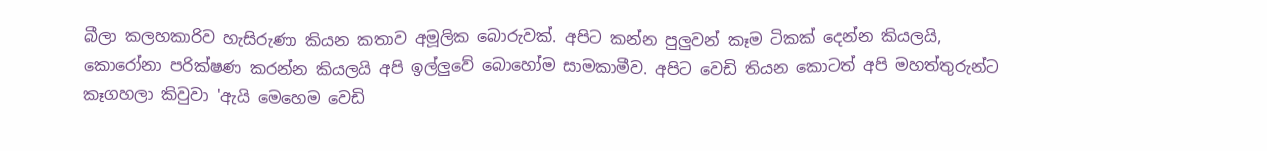බීලා කලහකාරිව හැසිරුණා කියන කතාව අමූලික බොරුවක්. අපිට කන්න පුලුවන් කෑම ටිකක් දෙන්න කියලයි, කොරෝනා පරික්ෂණ කරන්න කියලයි අපි ඉල්ලුවේ බොහෝම සාමකාමීව. අපිට වෙඩි තියන කොටත් අපි මහත්තුරුන්ට කෑගහලා කිවුවා 'ඇයි මෙහෙම වෙඩි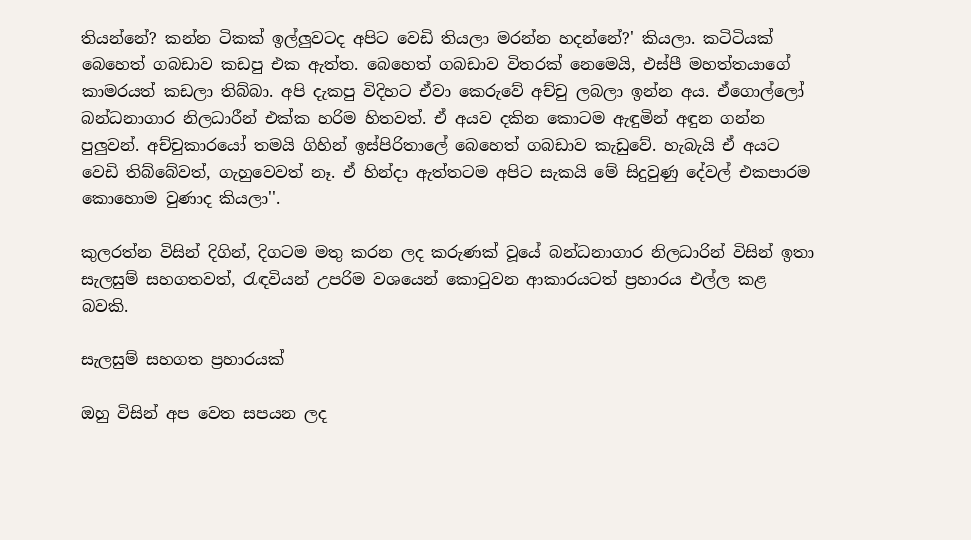තියන්නේ? කන්න ටිකක් ඉල්ලුවටද අපිට වෙඩි තියලා මරන්න හදන්නේ?' කියලා. කටිටියක් බෙහෙත් ගබඩාව කඩපු එක ඇත්ත. බෙහෙත් ගබඩාව විතරක් නෙමෙයි, එස්පී මහත්තයාගේ කාමරයත් කඩලා තිබ්බා. අපි දැකපු විදිහට ඒවා කෙරුවේ අච්චු ලබලා ඉන්න අය. ඒගොල්ලෝ බන්ධනාගාර නිලධාරීන් එක්ක හරිම හිතවත්. ඒ අයව දකින කොටම ඇඳුමින් අඳුන ගන්න පුලුවන්. අච්චුකාරයෝ තමයි ගිහින් ඉස්පිරිතාලේ බෙහෙත් ගබඩාව කැඩුවේ. හැබැයි ඒ අයට වෙඩි තිබ්බේවත්, ගැහුවෙවත් නෑ. ඒ හින්දා ඇත්තටම අපිට සැකයි මේ සිදුවුණු දේවල් එකපාරම කොහොම වුණාද කියලා''.

කුලරත්න විසින් දිගින්, දිගටම මතු කරන ලද කරුණක් වූයේ බන්ධනාගාර නිලධාරින් විසින් ඉතා සැලසුම් සහගතවත්, රැඳවියන් උපරිම වශයෙන් කොටුවන ආකාරයටත් ප්‍රහාරය එල්ල කළ බවකි.

සැලසුම් සහගත ප්‍රහාරයක්

ඔහු විසින් අප වෙත සපයන ලද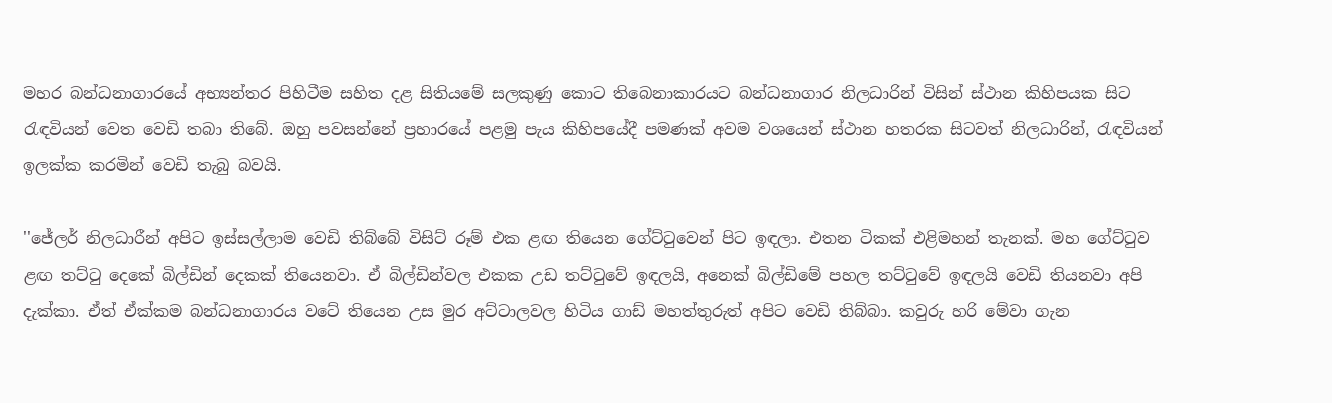මහර බන්ධනාගාරයේ අභ්‍යන්තර පිහිටීම සහිත දළ සිතියමේ සලකුණු කොට තිබෙනාකාරයට බන්ධනාගාර නිලධාරින් විසින් ස්ථාන කිහිපයක සිට රැඳවියන් වෙත වෙඩි තබා තිබේ. ඔහු පවසන්නේ ප්‍රහාරයේ පළමු පැය කිහිපයේදී පමණක් අවම වශයෙන් ස්ථාන හතරක සිටවත් නිලධාරින්, රැඳවියන් ඉලක්ක කරමින් වෙඩි තැබු බවයි.

''ජේලර් නිලධාරීන් අපිට ඉස්සල්ලාම වෙඩි තිබ්බේ විසිට් රූම් එක ළඟ තියෙන ගේට්ටුවෙන් පිට ඉඳලා. එතන ටිකක් එළිමහන් තැනක්. මහ ගේට්ටුව ළඟ තට්ටු දෙකේ බිල්ඩින් දෙකක් තියෙනවා. ඒ බිල්ඩින්වල එකක උඩ තට්ටුවේ ඉඳලයි, අනෙක් බිල්ඩිමේ පහල තට්ටුවේ ඉඳලයි වෙඩි තියනවා අපි දැක්කා. ඒත් ඒක්කම බන්ධනාගාරය වටේ තියෙන උස මුර අට්ටාලවල හිටිය ගාඩ් මහත්තුරුත් අපිට වෙඩි තිබ්බා. කවුරු හරි මේවා ගැන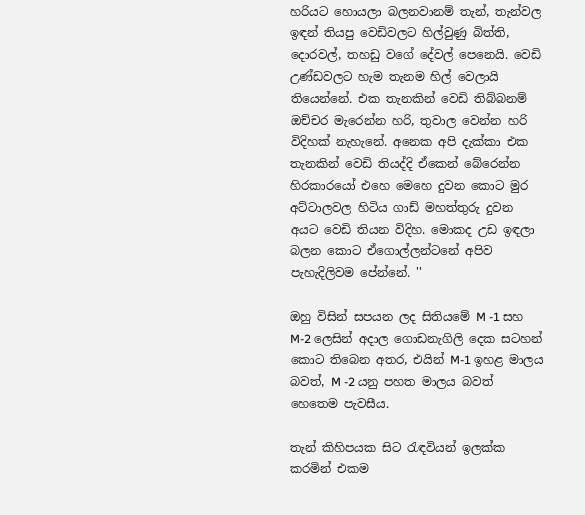හරියට හොයලා බලනවානම් තැන්, තැන්වල ඉඳන් තියපු වෙඩිවලට හිල්වුණු බිත්ති, දොරවල්, තහඩු වගේ දේවල් පෙනෙයි. වෙඩි උණ්ඩවලට හැම තැනම හිල් වෙලායි තියෙන්නේ. එක තැනකින් වෙඩි තිබ්බනම් ඔච්චර මැරෙන්න හරි, තුවාල වෙන්න හරි විදිහක් නැහැනේ. අනෙක අපි දැක්කා එක තැනකින් වෙඩි තියද්දි ඒකෙන් බේරෙන්න හිරකාරයෝ එහෙ මෙහෙ දුවන කොට මුර අට්ටාලවල හිටිය ගාඩ් මහත්තුරු දුවන අයට වෙඩි තියන විදිහ. මොකද උඩ ඉඳලා බලන කොට ඒගොල්ලන්ටනේ අපිව පැහැදිලිවම පේන්නේ. ''

ඔහු විසින් සපයන ලද සිතියමේ M -1 සහ M-2 ලෙසින් අදාල ගොඩනැගිලි දෙක සටහන් කොට තිබෙන අතර, එයින් M-1 ඉහළ මාලය බවත්, M -2 යනු පහත මාලය බවත් හෙතෙම පැවසීය.

තැන් කිහිපයක සිට රැඳවියන් ඉලක්ක කරමින් එකම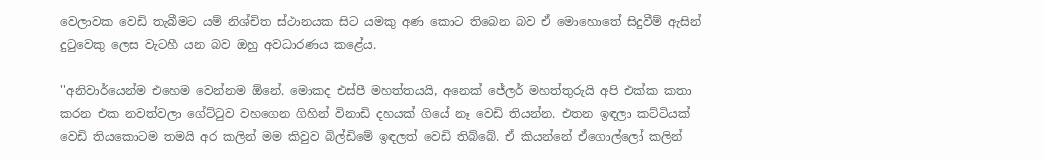වෙලාවක වෙඩි තැබීමට යම් නිශ්චිත ස්ථානයක සිට යමකු අණ කොට තිබෙන බව ඒ මොහොතේ සිදුවීම් ඇසින් දුටුවෙකු ලෙස වැටහී යන බව ඔහු අවධාරණය කළේය.

''අනිවාර්යෙන්ම එහෙම වෙන්නම ඕනේ. මොකද එස්පී මහත්තයයි, අනෙක් ජේලර් මහත්තුරුයි අපි එක්ක කතා කරන එක නවත්වලා ගේට්ටුව වහගෙන ගිහින් විනාඩි දහයක් ගියේ නෑ වෙඩි තියන්න. එතන ඉඳලා කට්ටියක් වෙඩි තියකොටම තමයි අර කලින් මම කිවුව බිල්ඩිමේ ඉඳලත් වෙඩි තිබ්බේ. ඒ කියන්නේ ඒගොල්ලෝ කලින්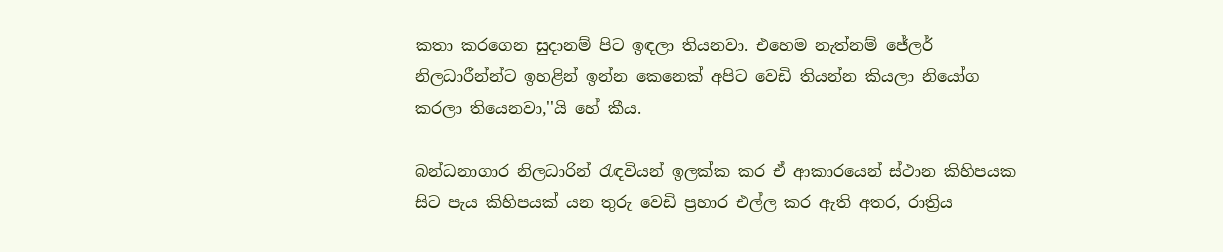කතා කරගෙන සුදානම් පිට ඉඳලා තියනවා. එහෙම නැත්නම් ජේලර් නිලධාරීන්න්ට ඉහළින් ඉන්න කෙනෙක් අපිට වෙඩි තියන්න කියලා නියෝග කරලා තියෙනවා,''යි හේ කීය.

බන්ධනාගාර නිලධාරින් රැඳවියන් ඉලක්ක කර ඒ ආකාරයෙන් ස්ථාන කිහිපයක සිට පැය කිහිපයක් යන තුරු වෙඩි ප්‍රහාර එල්ල කර ඇති අතර, රාත්‍රිය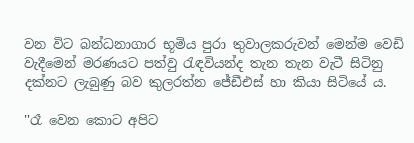වන විට බන්ධනාගාර භූමිය පුරා තුවාලකරුවන් මෙන්ම වෙඩි වැදීමෙන් මරණයට පත්වු රැඳවියන්ද තැන තැන වැටී සිටිනු දක්නට ලැබුණු බව කුලරත්න ජේඩීඑස් හා කියා සිටියේ ය.

''රෑ වෙන කොට අපිට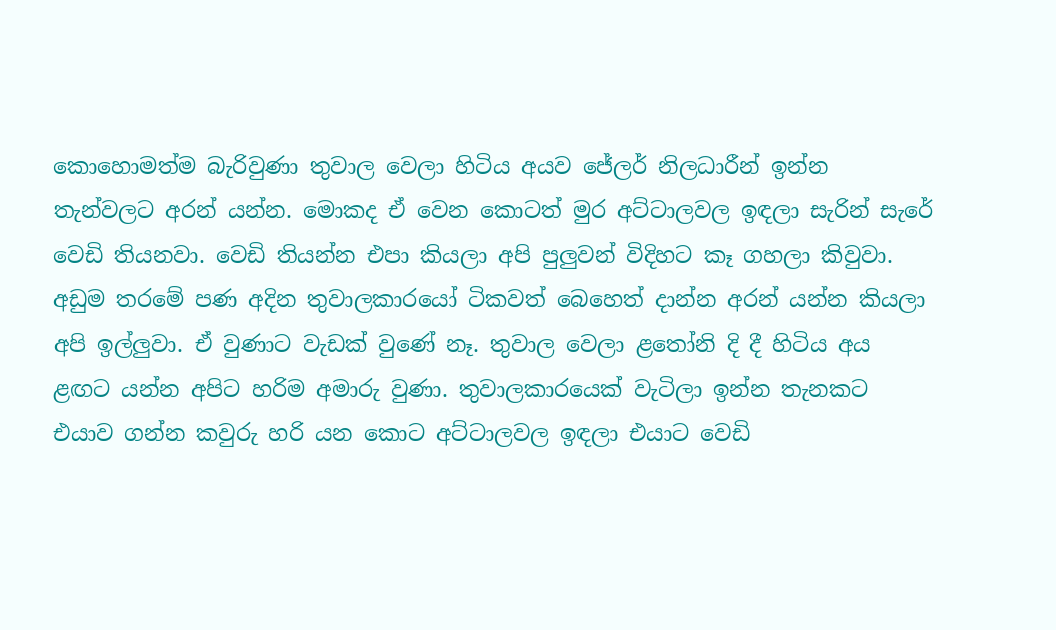කොහොමත්ම බැරිවුණා තුවාල වෙලා හිටිය අයව ජේලර් නිලධාරීන් ඉන්න තැන්වලට අරන් යන්න. මොකද ඒ වෙන කොටත් මුර අට්ටාලවල ඉඳලා සැරින් සැරේ වෙඩි තියනවා. වෙඩි තියන්න එපා කියලා අපි පුලුවන් විදිහට කෑ ගහලා කිවුවා. අඩුම තරමේ පණ අදින තුවාලකාරයෝ ටිකවත් බෙහෙත් දාන්න අරන් යන්න කියලා අපි ඉල්ලුවා. ඒ වුණාට වැඩක් වුණේ නෑ. තුවාල වෙලා ළතෝනි දි දී හිටිය අය ළඟට යන්න අපිට හරිම අමාරු වුණා. තුවාලකාරයෙක් වැටිලා ඉන්න තැනකට එයාව ගන්න කවුරු හරි යන කොට අට්ටාලවල ඉඳලා එයාට වෙඩි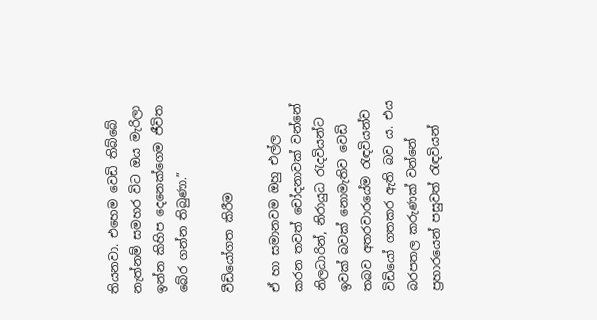තියනවා. එහෙම වෙඩි තිබ්බේ නැත්නම් සමහර විට ඔය මැරිලා ඉන්න කිහිප දෙනෙක්ගෙම ජීවිත බේර ගන්න තිබුණා.”

වීඩියෝගත කිරීම

ඒ හා සමානවම ඔහු එල්ල කරන තවත් චෝදනාවක් වන්නේ නිලධාරින්, නිරායුධ රැදවියන්ට ඉවක් බවක් නොමැතිව වෙඩි තබව අතරවාරයේම රැඳවියන්ව විඩියෝ ගතකර ඇති බව ය. එය බරපතල කරුණක් වන්නේ ප්‍රහාරයෙන් පසුවත් රැඳවියන්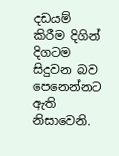දඩයම් කිරීම දිගින් දිගටම සිදුවන බව පෙනෙන්නට ඇති නිසාවෙනි.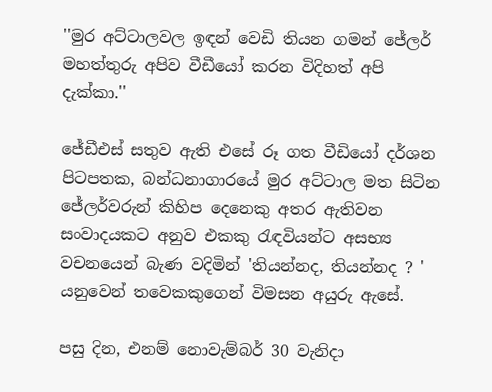''මුර අට්ටාලවල ඉඳන් වෙඩි තියන ගමන් ජේලර් මහත්තුරු අපිව වීඩීයෝ කරන විදිහත් අපි දැක්කා.''

ජේඩීඑස් සතුව ඇති එසේ රූ ගත වීඩියෝ දර්ශන පිටපතක, බන්ධනාගාරයේ මුර අට්ටාල මත සිටින ජේලර්වරුන් කිහිප දෙනෙකු අතර ඇතිවන සංවාදයකට අනුව එකකු රැඳවියන්ට අසභ්‍ය වචනයෙන් බැණ වදිමින් 'තියන්නද, තියන්නද ? ' යනුවෙන් තවෙකකුගෙන් විමසන අයුරු ඇසේ.

පසු දින, එනම් නොවැම්බර් 30 වැනිදා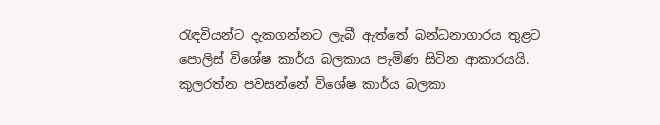රැඳවියන්ට දැකගන්නට ලැබී ඇත්තේ බන්ධනාගාරය තුළට පොලිස් විශේෂ කාර්ය බලකාය පැමිණ සිටින ආකාරයයි. කුලරත්න පවසන්නේ විශේෂ කාර්ය බලකා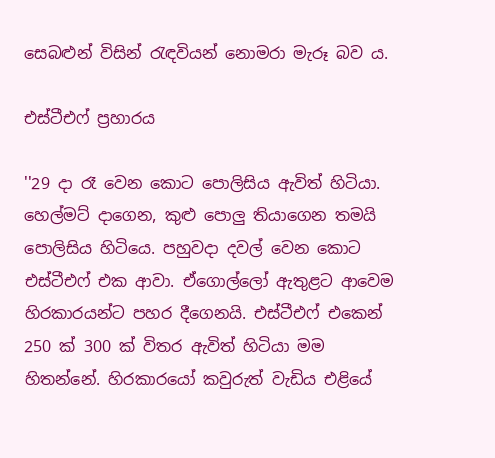සෙබළුන් විසින් රැඳවියන් නොමරා මැරූ බව ය.

එස්ටීඑෆ් ප්‍රහාරය

''29 දා රෑ වෙන කොට පොලිසිය ඇවිත් හිටියා. හෙල්මට් දාගෙන, කුළු පොලු තියාගෙන තමයි පොලිසිය හිටියෙ. පහුවදා දවල් වෙන කොට එස්ටීඑෆ් එක ආවා. ඒගොල්ලෝ ඇතුළට ආවෙම හිරකාරයන්ට පහර දීගෙනයි. එස්ටීඑෆ් එකෙන් 250 ක් 300 ක් විතර ඇවිත් හිටියා මම හිතන්නේ. හිරකාරයෝ කවුරුත් වැඩිය එළියේ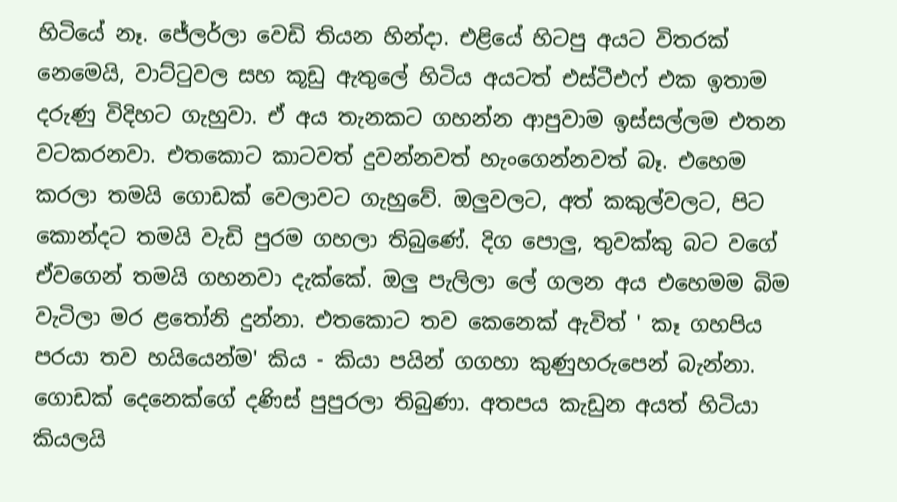හිටියේ නෑ. ජේලර්ලා වෙඩි තියන හින්දා. එළියේ හිටපු අයට විතරක් නෙමෙයි, වාට්ටුවල සහ කූඩු ඇතුලේ හිටිය අයටත් එස්ටීඑෆ් එක ඉතාම දරුණු විදිහට ගැහුවා. ඒ අය තැනකට ගහන්න ආපුවාම ඉස්සල්ලම එතන වටකරනවා. එතකොට කාටවත් දුවන්නවත් හැංගෙන්නවත් බෑ. එහෙම කරලා තමයි ගොඩක් වෙලාවට ගැහුවේ. ඔලුවලට, අත් කකුල්වලට, පිට කොන්දට තමයි වැඩි පුරම ගහලා තිබුණේ. දිග පොලු, තුවක්කු බට වගේ ඒවගෙන් තමයි ගහනවා දැක්කේ. ඔලු පැලිලා ලේ ගලන අය එහෙමම බිම වැටිලා මර ළතෝනි දුන්නා. එතකොට තව කෙනෙක් ඇවිත් ' කෑ ගහපිය පරයා තව හයියෙන්ම' කිය - කියා පයින් ගගහා කුණුහරුපෙන් බැන්නා. ගොඩක් දෙනෙක්ගේ දණිස් පුපුරලා තිබුණා. අතපය කැඩුන අයත් හිටියා කියලයි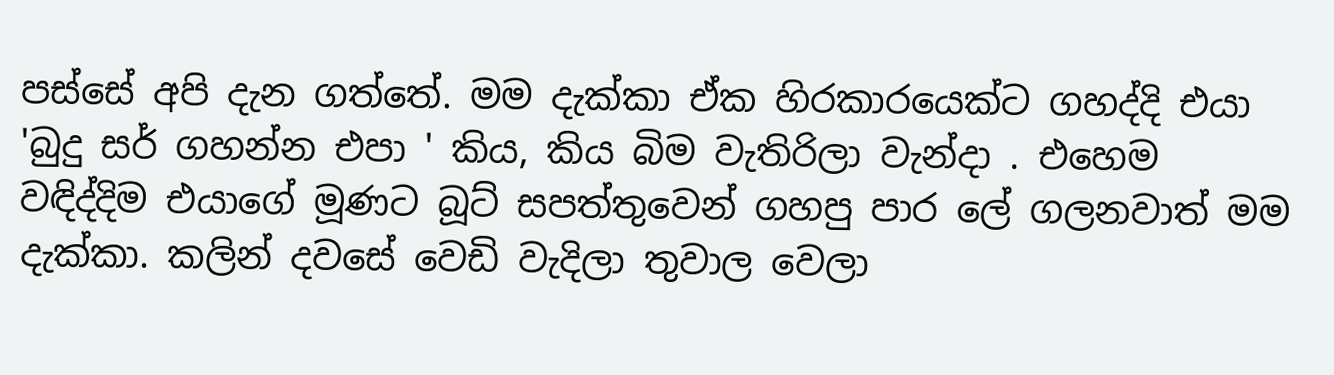පස්සේ අපි දැන ගත්තේ. මම දැක්කා ඒක හිරකාරයෙක්ට ගහද්දි එයා 'බුදු සර් ගහන්න එපා ' කිය, කිය බිම වැතිරිලා වැන්දා . එහෙම වඳිද්දිම එයාගේ මූණට බූට් සපත්තුවෙන් ගහපු පාර ලේ ගලනවාත් මම දැක්කා. කලින් දවසේ වෙඩි වැදිලා තුවාල වෙලා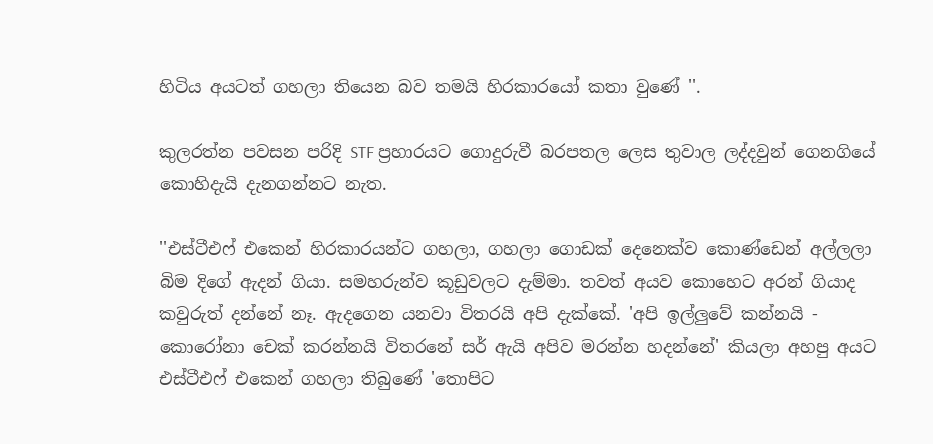හිටිය අයටත් ගහලා තියෙන බව තමයි හිරකාරයෝ කතා වුණේ ''.

කුලරත්න පවසන පරිදි STF ප්‍රහාරයට ගොදුරුවී බරපතල ලෙස තුවාල ලද්දවුන් ගෙනගියේ කොහිදැයි දැනගන්නට නැත.

''එස්ටීඑෆ් එකෙන් හිරකාරයන්ට ගහලා, ගහලා ගොඩක් දෙනෙක්ව කොණ්ඩෙන් අල්ලලා බිම දිගේ ඇදන් ගියා. සමහරුන්ව කූඩුවලට දැම්මා. තවත් අයව කොහෙට අරන් ගියාද කවුරුත් දන්නේ නෑ. ඇදගෙන යනවා විතරයි අපි දැක්කේ. 'අපි ඉල්ලුවේ කන්නයි - කොරෝනා චෙක් කරන්නයි විතරනේ සර් ඇයි අපිව මරන්න හදන්නේ' කියලා අහපු අයට එස්ටීඑෆ් එකෙන් ගහලා තිබුණේ 'තොපිට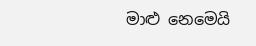මාළු නෙමෙයි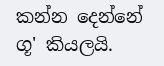කන්න දෙන්නේ ගූ' කියලයි.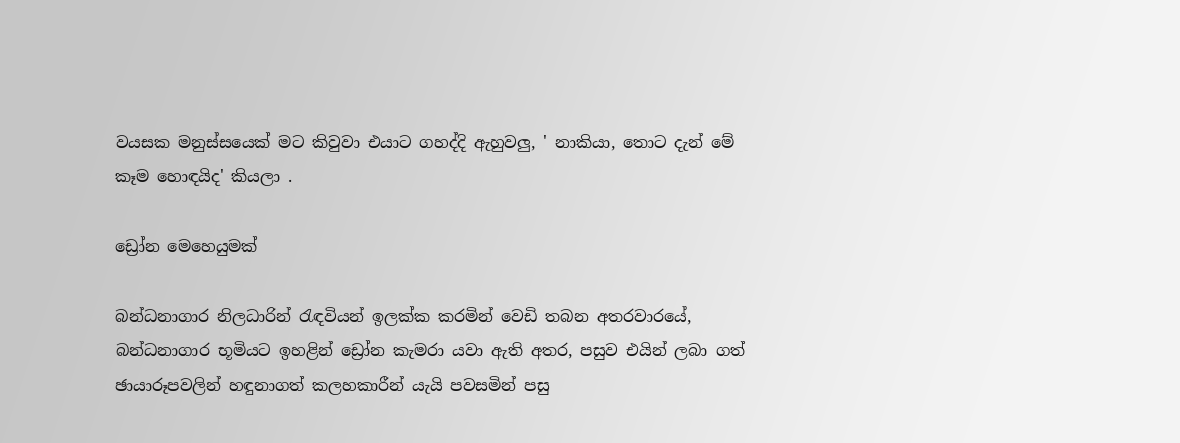වයසක මනුස්සයෙක් මට කිවුවා එයාට ගහද්දි ඇහුවලු, ' නාකියා, තොට දැන් මේ කෑම හොඳයිද' කියලා .

ඩ්‍රෝන මෙහෙයුමක්

බන්ධනාගාර නිලධාරින් රැඳවියන් ඉලක්ක කරමින් වෙඩි තබන අතරවාරයේ, බන්ධනාගාර භූමියට ඉහළින් ඩ්‍රෝන කැමරා යවා ඇති අතර, පසුව එයින් ලබා ගත් ඡායාරූපවලින් හඳුනාගත් කලහකාරීන් යැයි පවසමින් පසු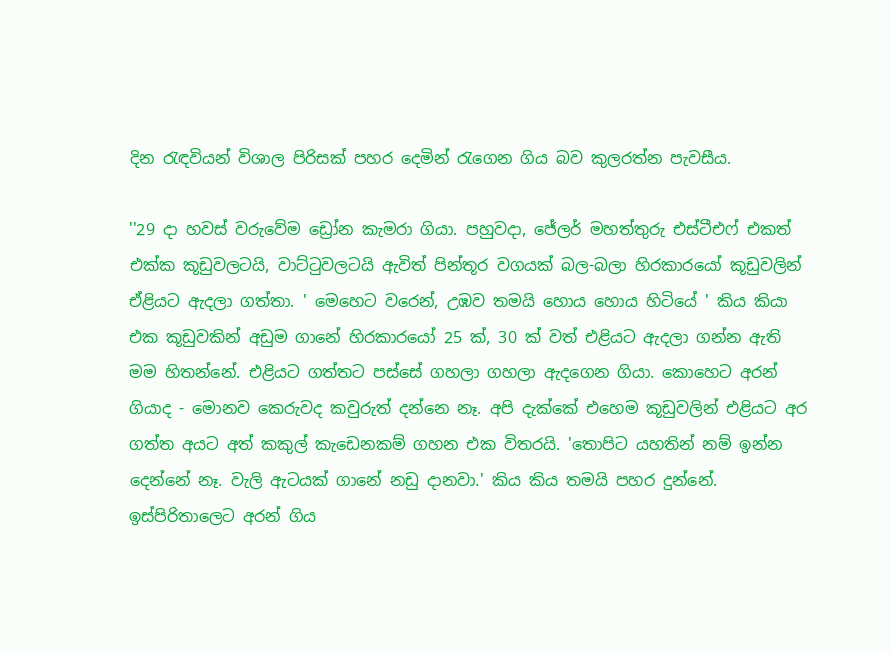දින රැඳවියන් විශාල පිරිසක් පහර දෙමින් රැගෙන ගිය බව කුලරත්න පැවසීය.

''29 දා හවස් වරුවේම ඩ්‍රෝන කැමරා ගියා. පහුවදා, ජේලර් මහත්තුරු එස්ටීඑෆ් එකත් එක්ක කූඩුවලටයි, වාට්ටුවලටයි ඇවිත් පින්තූර වගයක් බල-බලා හිරකාරයෝ කූඩුවලින් ඒළියට ඇදලා ගත්තා. ' මෙහෙට වරෙන්, උඹව තමයි හොය හොය හිටියේ ' කිය කියා එක කූඩුවකින් අඩුම ගානේ හිරකාරයෝ 25 ක්, 30 ක් වත් එළියට ඇදලා ගන්න ඇති මම හිතන්නේ. එළියට ගත්තට පස්සේ ගහලා ගහලා ඇදගෙන ගියා. කොහෙට අරන් ගියාද - මොනව කෙරුවද කවුරුත් දන්නෙ නෑ. අපි දැක්කේ එහෙම කූඩුවලින් එළියට අර ගත්ත අයට අත් කකුල් කැඩෙනකම් ගහන එක විතරයි. 'තොපිට යහතින් නම් ඉන්න දෙන්නේ නෑ. වැලි ඇටයක් ගානේ නඩු දානවා.' කිය කිය තමයි පහර දුන්නේ. ඉස්පිරිතාලෙට අරන් ගිය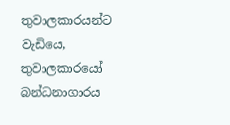තුවාලකාරයන්ට වැඩියෙ, තුවාලකාරයෝ බන්ධනාගාරය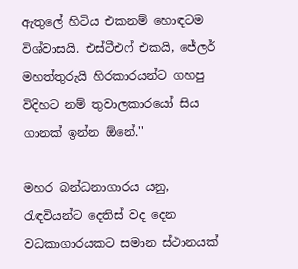ඇතුලේ හිටිය එකනම් හොඳටම විශ්වාසයි. එස්ටීඑෆ් එකයි, ජේලර් මහත්තුරුයි හිරකාරයන්ට ගහපු විදිහට නම් තුවාලකාරයෝ සිය ගානක් ඉන්න ඕනේ.''

මහර බන්ධනාගාරය යනු, රැඳවියන්ට දෙතිස් වද දෙන වධකාගාරයකට සමාන ස්ථානයක්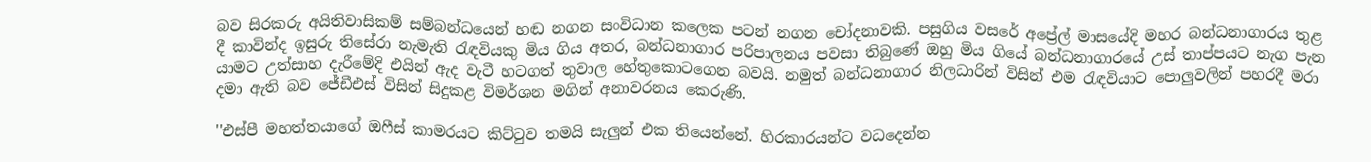බව සිරකරු අයිතිවාසිකම් සම්බන්ධයෙන් හඬ නගන සංවිධාන කලෙක පටන් නගන චෝදනාවකි. පසුගිය වසරේ අප්‍රේල් මාසයේදි මහර බන්ධනාගාරය තුළ දී කාවින්ද ඉසුරු තිසේරා නැමැති රැඳවියකු මිය ගිය අතර, බන්ධනාගාර පරිපාලනය පවසා තිබුණේ ඔහු මිය ගියේ බන්ධනාගාරයේ උස් තාප්පයට නැග පැන යාමට උත්සාහ දැරීමේදි එයින් ඇද වැටී හටගත් තුවාල හේතුකොටගෙන බවයි. නමුත් බන්ධනාගාර නිලධාරින් විසින් එම රැඳවියාට පොලුවලින් පහරදී මරා දමා ඇති බව ජේඩීඑස් විසින් සිදුකළ විමර්ශන මගින් අනාවරනය කෙරුණි.

''එස්පී මහත්තයාගේ ඔෆීස් කාමරයට කිට්ටුව තමයි සැලුන් එක තියෙන්නේ. හිරකාරයන්ට වධදෙන්න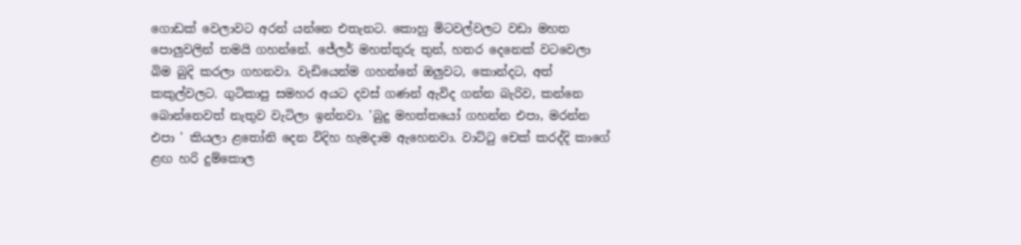ගොඩක් වෙලාවට අරන් යන්නෙ එතැනට. කොහු මිටවල්වලට වඩා මහත පොලුවලින් තමයි ගහන්නේ. ජේලර් මහත්තුරු තුන්, හතර දෙනෙක් වටවෙලා බිම බුදි කරලා ගහනවා. වැඩියෙන්ම ගහන්නේ ඔලුවට, කොන්දට, අත් කකුල්වලට. ගුටිකාපු සමහර අයට දවස් ගණන් ඇවිද ගන්න බැරිව, කන්නෙ බොන්නෙවත් නැතුව වැටිලා ඉන්නවා. 'බුදු මහත්තයෝ ගහන්න එපා, මරන්න එපා ' කියලා ළතෝනි දෙන විදිහ හැමදාම ඇහෙනවා. වාට්ටු චෙක් කරද්දි කාගේ ළඟ හරි දුම්කොල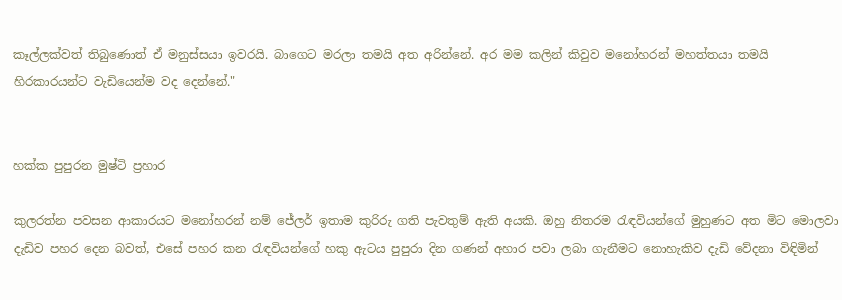කෑල්ලක්වත් තිබුණොත් ඒ මනුස්සයා ඉවරයි. බාගෙට මරලා තමයි අත අරින්නේ. අර මම කලින් කිවුව මනෝහරන් මහත්තයා තමයි හිරකාරයන්ට වැඩියෙන්ම වද දෙන්නේ."


හක්ක පුපුරන මුෂ්ටි ප්‍රහාර

කුලරත්න පවසන ආකාරයට මනෝහරන් නම් ජේලර් ඉතාම කුරිරු ගති පැවතුම් ඇති අයකි. ඔහු නිතරම රැඳවියන්ගේ මුහුණට අත මිට මොලවා දැඩිව පහර දෙන බවත්, එසේ පහර කන රැඳවියන්ගේ හකු ඇටය පුපුරා දින ගණන් අහාර පවා ලබා ගැනීමට නොහැකිව දැඩි වේදනා විඳිමින්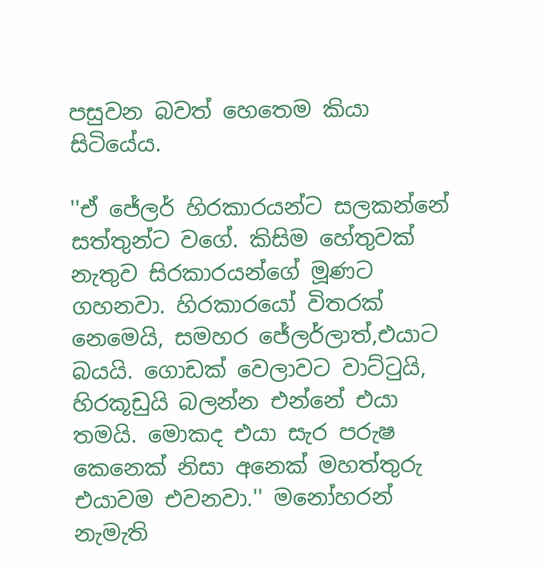පසුවන බවත් හෙතෙම කියා සිටියේය.

''ඒ ජේලර් හිරකාරයන්ට සලකන්නේ සත්තුන්ට වගේ. කිසිම හේතුවක් නැතුව සිරකාරයන්ගේ මූණට ගහනවා. හිරකාරයෝ විතරක් නෙමෙයි, සමහර ජේලර්ලාත්,එයාට බයයි. ගොඩක් වෙලාවට වාට්ටුයි, හිරකූඩුයි බලන්න එන්නේ එයා තමයි. මොකද එයා සැර පරුෂ කෙනෙක් නිසා අනෙක් මහත්තුරු එයාවම එවනවා.'' මනෝහරන් නැමැති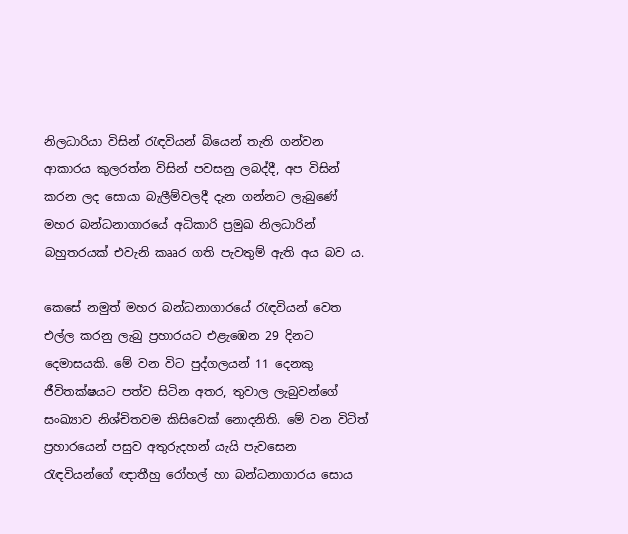නිලධාරියා විසින් රැඳවියන් බියෙන් තැති ගන්වන ආකාරය කුලරත්න විසින් පවසනු ලබද්දී, අප විසින් කරන ලද සොයා බැලීම්වලදී දැන ගන්නට ලැබුණේ මහර බන්ධනාගාරයේ අධිකාරි ප්‍රමුඛ නිලධාරින් බහුතරයක් එවැනි කෲර ගති පැවතුම් ඇති අය බව ය.

කෙසේ නමුත් මහර බන්ධනාගාරයේ රැඳවියන් වෙත එල්ල කරනු ලැබු ප්‍රහාරයට එළැඹෙන 29 දිනට දෙමාසයකි. මේ වන විට පුද්ගලයන් 11 දෙනකු ජීවිතක්ෂයට පත්ව සිටින අතර, තුවාල ලැබුවන්ගේ සංඛ්‍යාව නිශ්චිතවම කිසිවෙක් නොදනිති. මේ වන විටිත් ප්‍රහාරයෙන් පසුව අතුරුදහන් යැයි පැවසෙන රැඳවියන්ගේ ඥාතීහු රෝහල් හා බන්ධනාගාරය සොය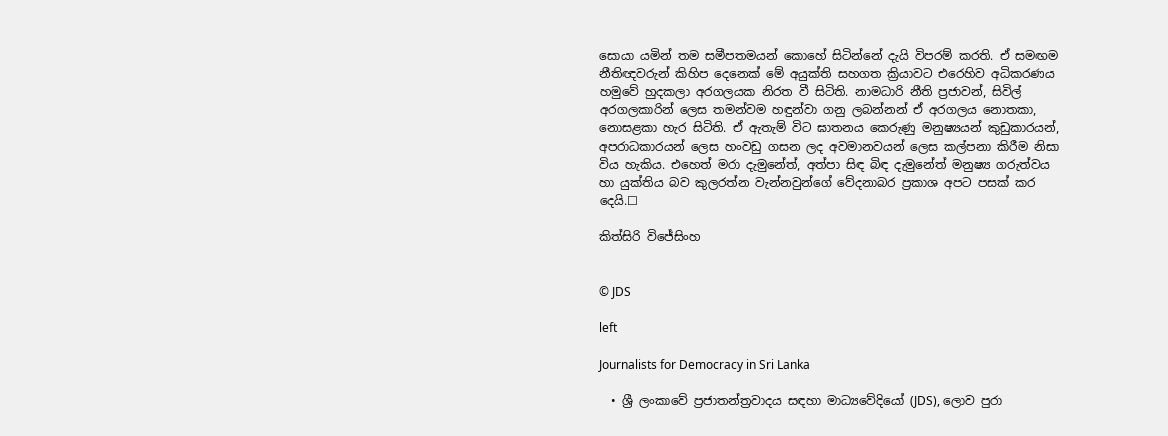සොයා යමින් තම සමීපතමයන් කොහේ සිටින්නේ දැයි විපරම් කරති. ඒ සමඟම නීතිඥවරුන් කිහිප දෙනෙක් මේ අයුක්ති සහගත ක්‍රියාවට එරෙහිව අධිකරණය හමුවේ හුදකලා අරගලයක නිරත වී සිටිති. නාමධාරි නීති ප්‍රජාවන්, සිවිල් අරගලකාරින් ලෙස තමන්වම හඳුන්වා ගනු ලබන්නන් ඒ අරගලය නොතකා, නොසළකා හැර සිටිති. ඒ ඇතැම් විට ඝාතනය කෙරුණු මනුෂ්‍යයන් කුඩුකාරයන්, අපරාධකාරයන් ලෙස හංවඩු ගසන ලද අවමානවයන් ලෙස කල්පනා කිරීම නිසා විය හැකිය. එහෙත් මරා දැමුනේත්, අත්පා සිඳ බිඳ දැමුනේත් මනුෂ්‍ය ගරුත්වය හා යුක්තිය බව කුලරත්න වැන්නවුන්ගේ වේදනාබර ප්‍රකාශ අපට පසක් කර දෙයි.☐

කිත්සිරි විජේසිංහ


© JDS

left

Journalists for Democracy in Sri Lanka

  • ශ්‍රී ලංකාවේ ප්‍රජාතන්ත්‍රවාදය සඳහා මාධ්‍යවේදියෝ (JDS), ලොව පුරා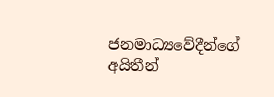ජනමාධ්‍යවේදීන්ගේ අයිතීන්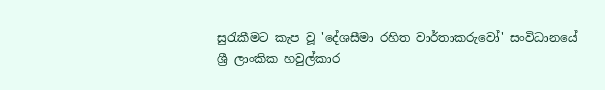සුරැකීමට කැප වූ 'දේශසීමා රහිත වාර්තාකරුවෝ' සංවිධානයේ ශ්‍රී ලාංකික හවුල්කාර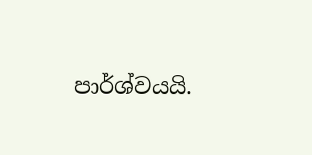පාර්ශ්වයයි.